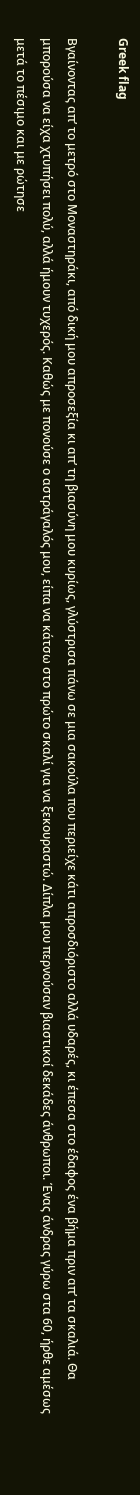Greek flag

Βγαίνοντας απ’ το μετρό στο Μοναστηράκι, από δική μου απροσεξία κι απ’ τη βιασύνη μου κυρίως, γλύστρισα πάνω σε μια σακούλα που περιείχε κάτι απροσδιόριστο αλλά υδαρές, κι έπεσα στο έδαφος ένα βήμα πριν απ’ τα σκαλιά. Θα μπορούσα να είχα χτυπήσει πολύ, αλλά ήμουν τυχερός. Καθώς με πονούσε ο αστράγαλός μου, είπα να κάτσω στο πρώτο σκαλί για να ξεκουραστώ. Δίπλα μου περνούσαν βιαστικοί δεκάδες άνθρωποι. Ένας άνδρας γύρω στα 60, ήρθε αμέσως μετά το πέσιμο και με ρώτησε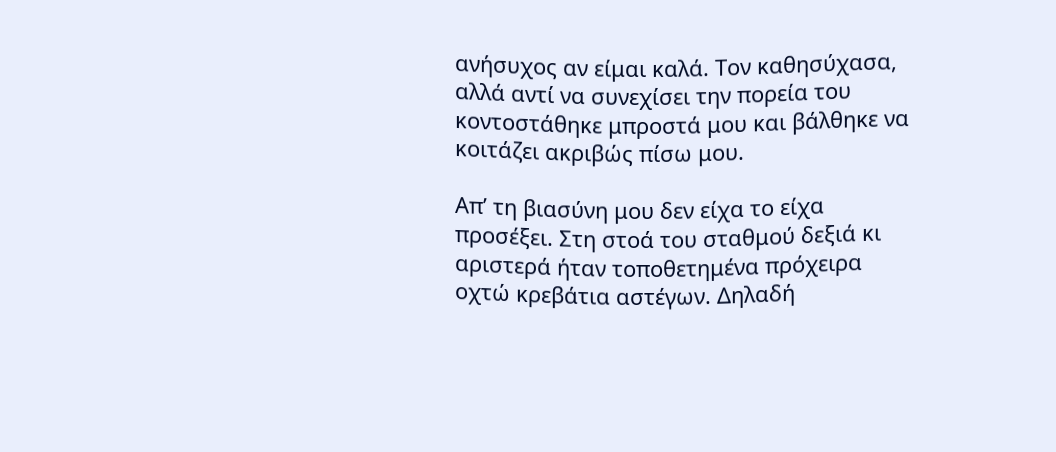ανήσυχος αν είμαι καλά. Τον καθησύχασα, αλλά αντί να συνεχίσει την πορεία του κοντοστάθηκε μπροστά μου και βάλθηκε να κοιτάζει ακριβώς πίσω μου.

Απ’ τη βιασύνη μου δεν είχα το είχα προσέξει. Στη στοά του σταθμού δεξιά κι αριστερά ήταν τοποθετημένα πρόχειρα οχτώ κρεβάτια αστέγων. Δηλαδή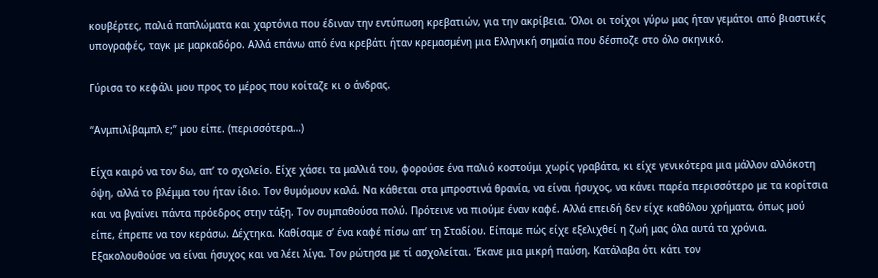κουβέρτες, παλιά παπλώματα και χαρτόνια που έδιναν την εντύπωση κρεβατιών, για την ακρίβεια. Όλοι οι τοίχοι γύρω μας ήταν γεμάτοι από βιαστικές υπογραφές, ταγκ με μαρκαδόρο. Αλλά επάνω από ένα κρεβάτι ήταν κρεμασμένη μια Ελληνική σημαία που δέσποζε στο όλο σκηνικό.

Γύρισα το κεφάλι μου προς το μέρος που κοίταζε κι ο άνδρας.

“Ανμπιλίβαμπλ ε;” μου είπε. (περισσότερα…)

Είχα καιρό να τον δω, απ’ το σχολείο. Είχε χάσει τα μαλλιά του, φορούσε ένα παλιό κοστούμι χωρίς γραβάτα, κι είχε γενικότερα μια μάλλον αλλόκοτη όψη, αλλά το βλέμμα του ήταν ίδιο. Τον θυμόμουν καλά. Να κάθεται στα μπροστινά θρανία, να είναι ήσυχος, να κάνει παρέα περισσότερο με τα κορίτσια και να βγαίνει πάντα πρόεδρος στην τάξη. Τον συμπαθούσα πολύ. Πρότεινε να πιούμε έναν καφέ. Αλλά επειδή δεν είχε καθόλου χρήματα, όπως μού είπε, έπρεπε να τον κεράσω. Δέχτηκα. Καθίσαμε σ’ ένα καφέ πίσω απ’ τη Σταδίου. Είπαμε πώς είχε εξελιχθεί η ζωή μας όλα αυτά τα χρόνια. Εξακολουθούσε να είναι ήσυχος και να λέει λίγα. Τον ρώτησα με τί ασχολείται. Έκανε μια μικρή παύση. Κατάλαβα ότι κάτι τον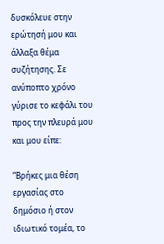δυσκόλευε στην ερώτησή μου και άλλαξα θέμα συζήτησης. Σε ανύποπτο χρόνο γύρισε το κεφάλι του προς την πλευρά μου και μου είπε:

“Βρήκες μια θέση εργασίας στο δημόσιο ή στον ιδιωτικό τομέα, το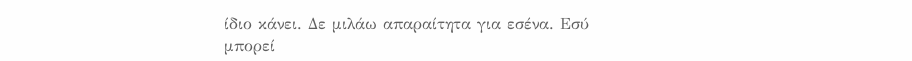ίδιο κάνει. Δε μιλάω απαραίτητα για εσένα. Εσύ μπορεί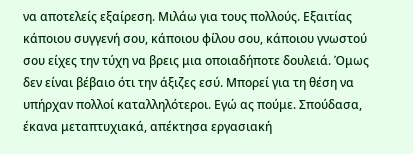να αποτελείς εξαίρεση. Μιλάω για τους πολλούς. Εξαιτίας κάποιου συγγενή σου, κάποιου φίλου σου, κάποιου γνωστού σου είχες την τύχη να βρεις μια οποιαδήποτε δουλειά. Όμως δεν είναι βέβαιο ότι την άξιζες εσύ. Μπορεί για τη θέση να υπήρχαν πολλοί καταλληλότεροι. Εγώ ας πούμε. Σπούδασα, έκανα μεταπτυχιακά, απέκτησα εργασιακή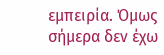εμπειρία. Όμως σήμερα δεν έχω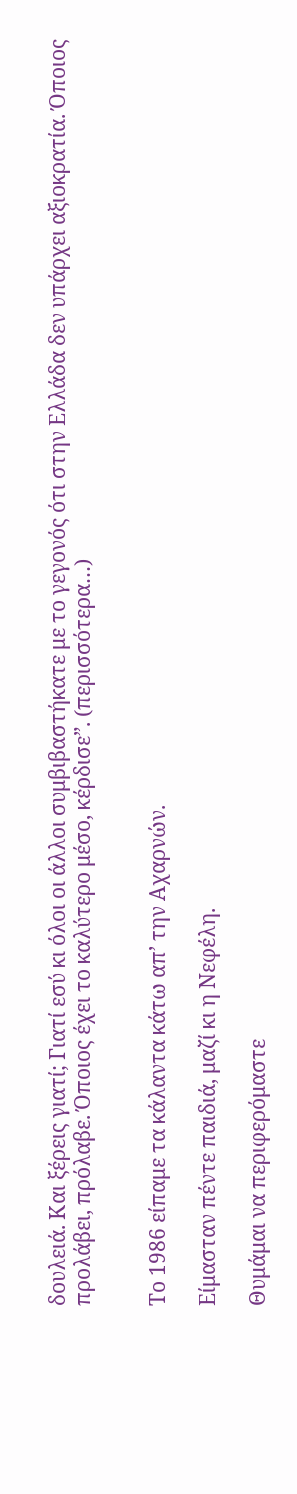δουλειά. Και ξέρεις γιατί; Γιατί εσύ κι όλοι οι άλλοι συμβιβαστήκατε με το γεγονός ότι στην Ελλάδα δεν υπάρχει αξιοκρατία. Όποιος προλάβει, πρόλαβε. Όποιος έχει το καλύτερο μέσο, κέρδισε”. (περισσότερα…)


Το 1986 είπαμε τα κάλαντα κάτω απ’ την Αχαρνών.

Είμασταν πέντε παιδιά, μαζί κι η Νεφέλη.

Θυμάμαι να περιφερόμαστε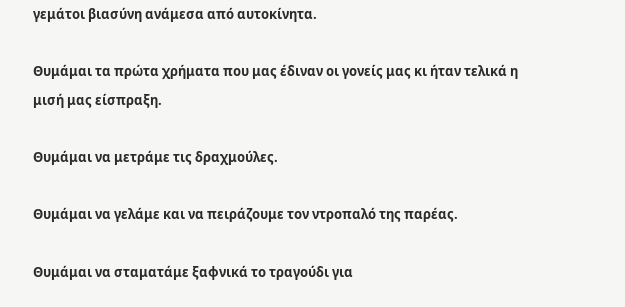γεμάτοι βιασύνη ανάμεσα από αυτοκίνητα.

Θυμάμαι τα πρώτα χρήματα που μας έδιναν οι γονείς μας κι ήταν τελικά η μισή μας είσπραξη.

Θυμάμαι να μετράμε τις δραχμούλες.

Θυμάμαι να γελάμε και να πειράζουμε τον ντροπαλό της παρέας.

Θυμάμαι να σταματάμε ξαφνικά το τραγούδι για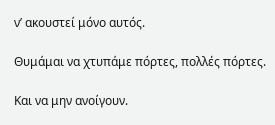ν’ ακουστεί μόνο αυτός.

Θυμάμαι να χτυπάμε πόρτες, πολλές πόρτες.

Και να μην ανοίγουν.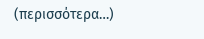(περισσότερα…)